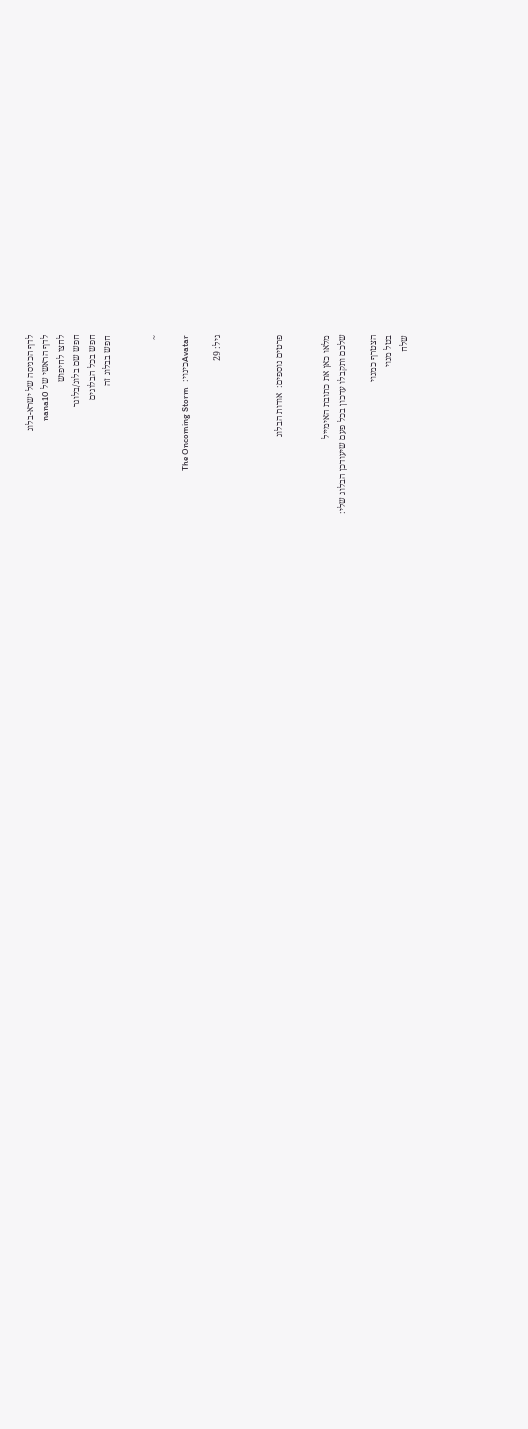לדף הכניסה של ישרא-בלוג
לדף הראשי של nana10
לחצו לחיפוש
חפש שם בלוג/בלוגר
חפש בכל הבלוגים
חפש בבלוג זה


~

Avatarכינוי:  The Oncoming Storm

גיל: 29



פרטים נוספים:  אודות הבלוג


מלאו כאן את כתובת האימייל
שלכם ותקבלו עדכון בכל פעם שיעודכן הבלוג שלי:

הצטרף כמנוי
בטל מנוי
שלח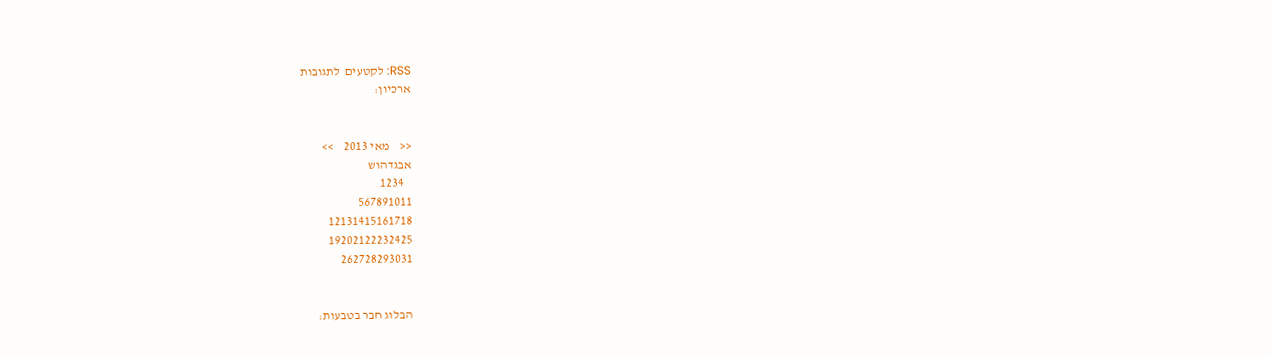RSS: לקטעים  לתגובות
ארכיון:


<<    מאי 2013    >>
אבגדהוש
   1234
567891011
12131415161718
19202122232425
262728293031


הבלוג חבר בטבעות: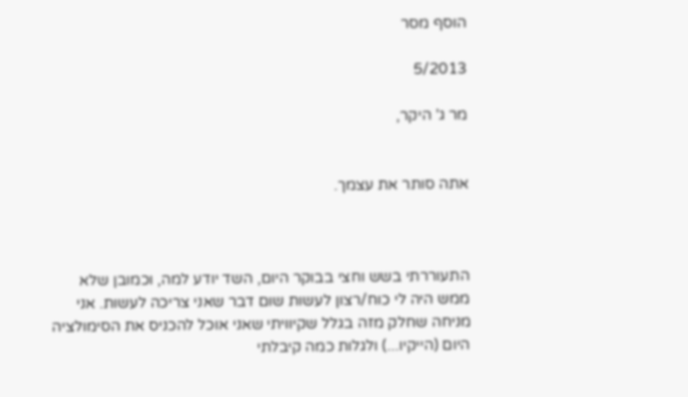הוסף מסר

5/2013

מר ג' היקר,


אתה סותר את עצמך.



התעוררתי בשש וחצי בבוקר היום, השד יודע למה, וכמובן שלא ממש היה לי כוח/רצון לעשות שום דבר שאני צריכה לעשות. אני מניחה שחלק מזה בגלל שקיוויתי שאני אוכל להכניס את הסימולציה היום (הייקיו...) ולגלות כמה קיבלתי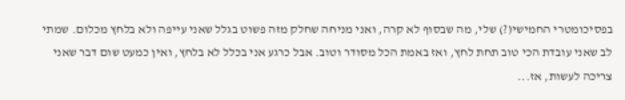בפסיכומטרי החמישי(?) שלי, מה שבסוף לא קרה, ואני מניחה שחלק מזה פשוט בגלל שאני עייפה ולא בלחץ מכלום. שמתי לב שאני עובדת הכי טוב תחת לחץ, ואז באמת הכל מסודר וטוב. אבל כרגע אני בכלל לא בלחץ, ואין כמעט שום דבר שאני צריכה לעשות, אז...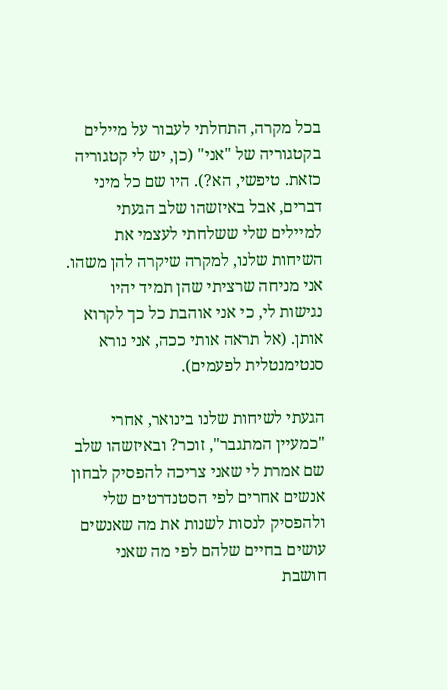בכל מקרה, התחלתי לעבור על מיילים בקטגוריה של "אני" (כן, יש לי קטגוריה כזאת. טיפשי, הא?). היו שם כל מיני דברים, אבל באיזשהו שלב הגעתי למיילים שלי ששלחתי לעצמי את השיחות שלנו, למקרה שיקרה להן משהו. אני מניחה שרציתי שהן תמיד יהיו נגישות לי, כי אני אוהבת כל כך לקרוא אותן. (אל תראה אותי ככה, אני נורא סנטימנטלית לפעמים).

הגעתי לשיחות שלנו בינואר, אחרי "כמעיין המתגבר", זוכר? ובאיזשהו שלב שם אמרת לי שאני צריכה להפסיק לבחון אנשים אחרים לפי הסטנדרטים שלי ולהפסיק לנסות לשנות את מה שאנשים עושים בחיים שלהם לפי מה שאני חושבת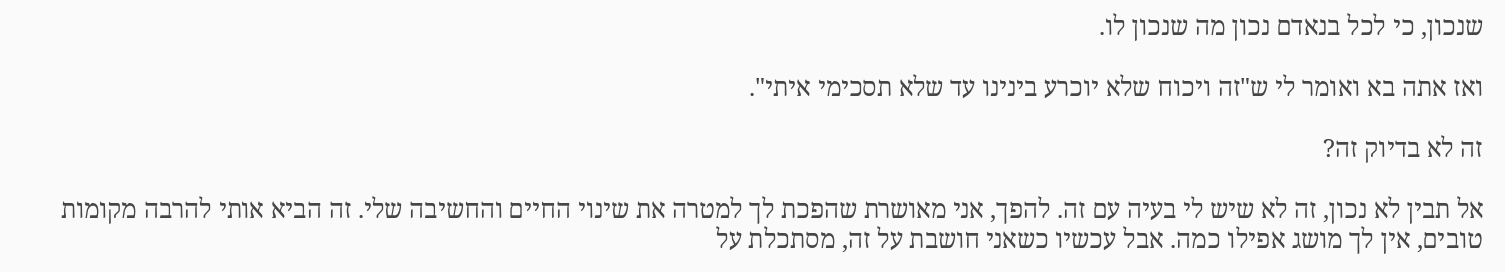שנכון, כי לכל בנאדם נכון מה שנכון לו.

ואז אתה בא ואומר לי ש"זה ויכוח שלא יוכרע בינינו עד שלא תסכימי איתי".

זה לא בדיוק זה?

אל תבין לא נכון, זה לא שיש לי בעיה עם זה. להפך, אני מאושרת שהפכת לך למטרה את שינוי החיים והחשיבה שלי. זה הביא אותי להרבה מקומות טובים, אין לך מושג אפילו כמה. אבל עכשיו כשאני חושבת על זה, מסתכלת על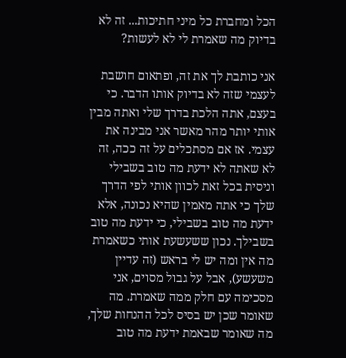הכל ומחברת כל מיני חתיכות... זה לא בדיוק מה שאמרת לי לא לעשות?

אני כותבת לך את זה, ופתאום חושבת לעצמי שזה לא בדיוק אותו הדבר. כי בעצם, אתה הלכת בדרך שלי ואתה מבין אותי יותר מהר מאשר אני מבינה את עצמי. אז אם מסתכלים על זה ככה, זה לא שאתה לא ידעת מה טוב בשבילי וניסית בכל זאת לכוון אותי לפי הדרך שלך כי אתה מאמין שהיא נכונה, אלא ידעת מה טוב בשבילי, כי ידעת מה טוב בשבילך. נכון ששעשעת אותי כשאמרת מה אין ומה יש לי בראש (זה עדיין משעשע), אבל על גבול מסוים, אני מסכימה עם חלק ממה שאמרת. מה שאומר שכן יש בסיס לכל ההנחות שלך, מה שאומר שבאמת ידעת מה טוב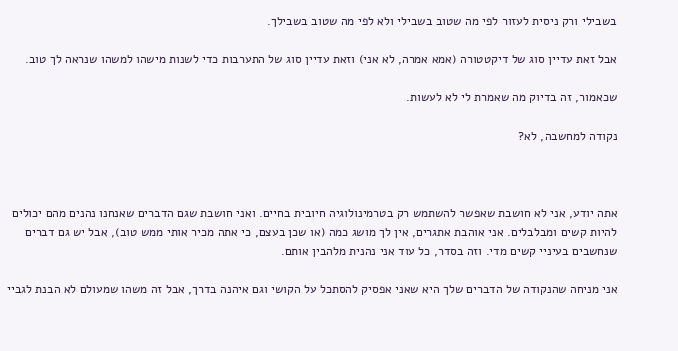בשבילי ורק ניסית לעזור לפי מה שטוב בשבילי ולא לפי מה שטוב בשבילך.

אבל זאת עדיין סוג של דיקטטורה (אמא אמרה, לא אני) וזאת עדיין סוג של התערבות כדי לשנות מישהו למשהו שנראה לך טוב.

שכאמור, זה בדיוק מה שאמרת לי לא לעשות.

נקודה למחשבה, לא?



אתה יודע, אני לא חושבת שאפשר להשתמש רק בטרמינולוגיה חיובית בחיים. ואני חושבת שגם הדברים שאנחנו נהנים מהם יכולים להיות קשים ומבלבלים. אני אוהבת אתגרים, אין לך מושג כמה (או שכן בעצם, כי אתה מכיר אותי ממש טוב), אבל יש גם דברים שנחשבים בעיניי קשים מדי. וזה בסדר, כל עוד אני נהנית מלהבין אותם.

אני מניחה שהנקודה של הדברים שלך היא שאני אפסיק להסתכל על הקושי וגם איהנה בדרך, אבל זה משהו שמעולם לא הבנת לגביי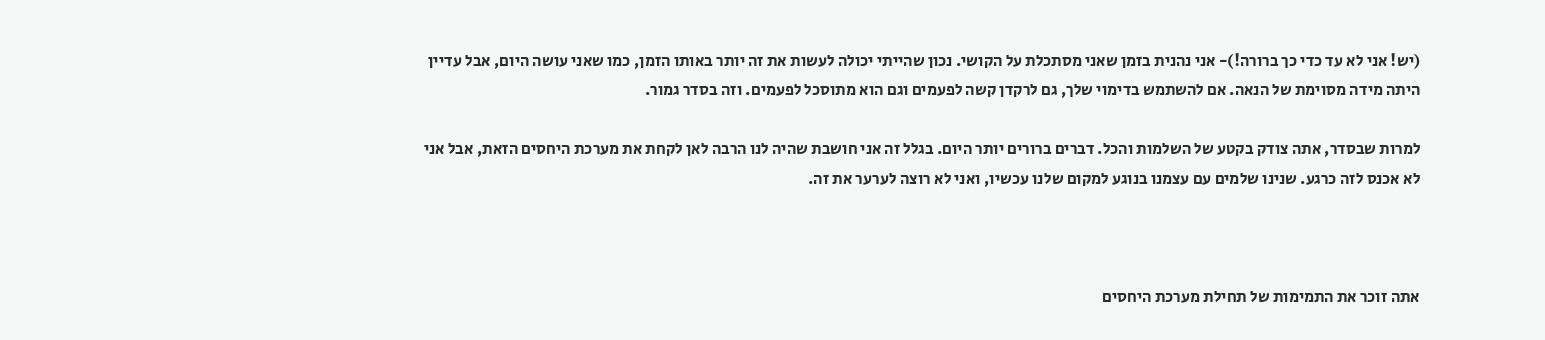(יש! אני לא עד כדי כך ברורה!)- אני נהנית בזמן שאני מסתכלת על הקושי. נכון שהייתי יכולה לעשות את זה יותר באותו הזמן, כמו שאני עושה היום, אבל עדיין היתה מידה מסוימת של הנאה. אם להשתמש בדימוי שלך, גם לרקדן קשה לפעמים וגם הוא מתוסכל לפעמים. וזה בסדר גמור.

למרות שבסדר, אתה צודק בקטע של השלמות והכל. דברים ברורים יותר היום. בגלל זה אני חושבת שהיה לנו הרבה לאן לקחת את מערכת היחסים הזאת, אבל אני לא אכנס לזה כרגע. שנינו שלמים עם עצמנו בנוגע למקום שלנו עכשיו, ואני לא רוצה לערער את זה.



אתה זוכר את התמימות של תחילת מערכת היחסים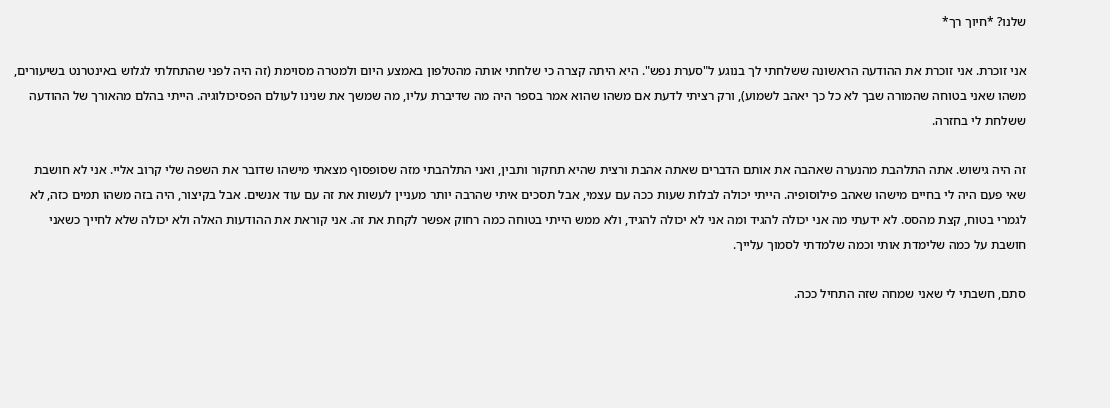שלנו? *חיוך רך*

אני זוכרת. אני זוכרת את ההודעה הראשונה ששלחתי לך בנוגע ל"סערת נפש". היא היתה קצרה כי שלחתי אותה מהטלפון באמצע היום ולמטרה מסוימת (זה היה לפני שהתחלתי לגלוש באינטרנט בשיעורים, משהו שאני בטוחה שהמורה שבך לא כל כך יאהב לשמוע), ורק רציתי לדעת אם משהו שהוא אמר בספר היה מה שדיברת עליו, מה שמשך את שנינו לעולם הפסיכולוגיה. הייתי בהלם מהאורך של ההודעה ששלחת לי בחזרה.

זה היה גישוש. אתה התלהבת מהנערה שאהבה את אותם הדברים שאתה אהבת ורצית שהיא תחקור ותבין, ואני התלהבתי מזה שסופסוף מצאתי מישהו שדובר את השפה שלי קרוב אליי. אני לא חושבת שאי פעם היה לי בחיים מישהו שאהב פילוסופיה. הייתי יכולה לבלות שעות ככה עם עצמי, אבל תסכים איתי שהרבה יותר מעניין לעשות את זה עם עוד אנשים. אבל בקיצור, היה בזה משהו תמים כזה, לא לגמרי בטוח, קצת מהסס. לא ידעתי מה אני יכולה להגיד ומה אני לא יכולה להגיד, ולא ממש הייתי בטוחה כמה רחוק אפשר לקחת את זה. אני קוראת את ההודעות האלה ולא יכולה שלא לחייך כשאני חושבת על כמה שלימדת אותי וכמה שלמדתי לסמוך עלייך.

סתם, חשבתי לי שאני שמחה שזה התחיל ככה.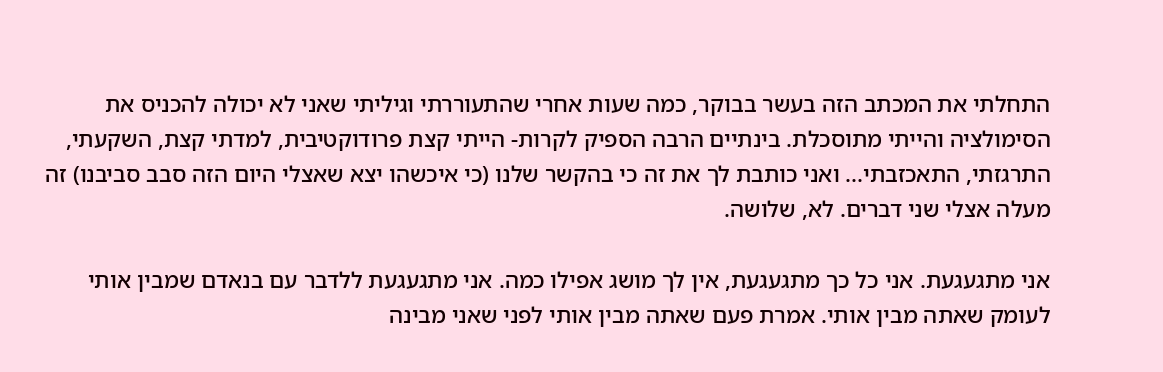התחלתי את המכתב הזה בעשר בבוקר, כמה שעות אחרי שהתעוררתי וגיליתי שאני לא יכולה להכניס את הסימולציה והייתי מתוסכלת. בינתיים הרבה הספיק לקרות- הייתי קצת פרודוקטיבית, למדתי קצת, השקעתי, התרגזתי, התאכזבתי... ואני כותבת לך את זה כי בהקשר שלנו (כי איכשהו יצא שאצלי היום הזה סבב סביבנו) זה מעלה אצלי שני דברים. לא, שלושה.

אני מתגעגעת. אני כל כך מתגעגעת, אין לך מושג אפילו כמה. אני מתגעגעת ללדבר עם בנאדם שמבין אותי לעומק שאתה מבין אותי. אמרת פעם שאתה מבין אותי לפני שאני מבינה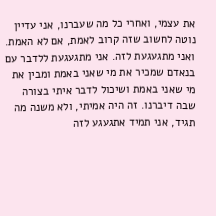את עצמי, ואחרי כל מה שעברנו, אני עדיין נוטה לחשוב שזה קרוב לאמת, אם לא האמת. ואני מתגעגעת לזה. אני מתגעגעת ללדבר עם בנאדם שמכיר את מי שאני באמת ומבין את מי שאני באמת ושיכול לדבר איתי בצורה שבה דיברנו. זה היה אמיתי, ולא משנה מה תגיד, אני תמיד אתגעגע לזה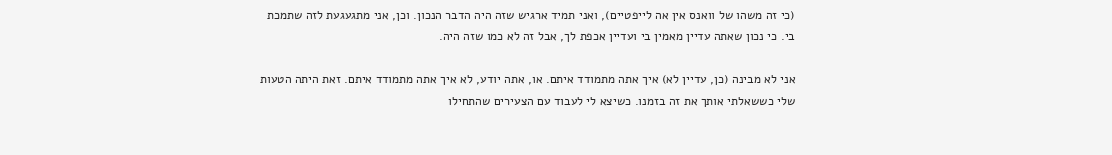(כי זה משהו של וואנס אין אה לייפטיים), ואני תמיד ארגיש שזה היה הדבר הנכון. וכן, אני מתגעגעת לזה שתמכת בי. כי נכון שאתה עדיין מאמין בי ועדיין אכפת לך, אבל זה לא כמו שזה היה.

אני לא מבינה (כן, עדיין לא) איך אתה מתמודד איתם. או, אתה יודע, לא איך אתה מתמודד איתם. זאת היתה הטעות שלי כששאלתי אותך את זה בזמנו. כשיצא לי לעבוד עם הצעירים שהתחילו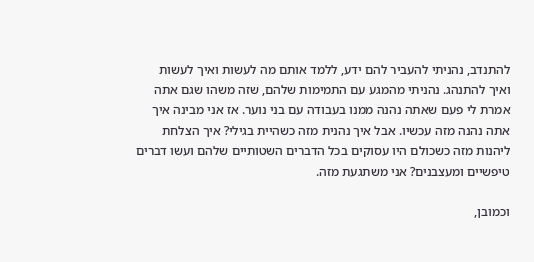להתנדב, נהניתי להעביר להם ידע, ללמד אותם מה לעשות ואיך לעשות ואיך להתנהג. נהניתי מהמגע עם התמימות שלהם, שזה משהו שגם אתה אמרת לי פעם שאתה נהנה ממנו בעבודה עם בני נוער. אז אני מבינה איך אתה נהנה מזה עכשיו. אבל איך נהנית מזה כשהיית בגילי? איך הצלחת ליהנות מזה כשכולם היו עסוקים בכל הדברים השטותיים שלהם ועשו דברים טיפשיים ומעצבנים? אני משתגעת מזה.

וכמובן,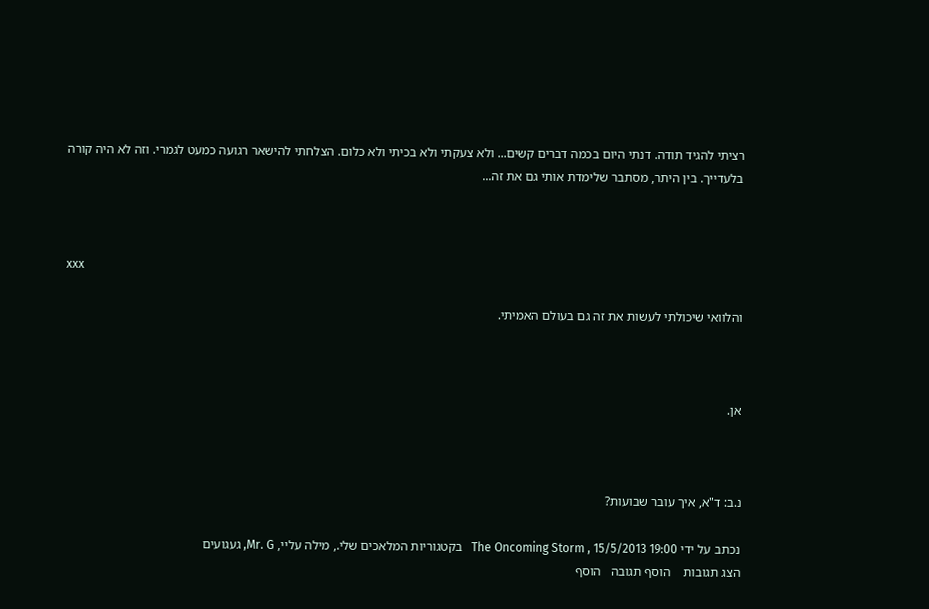רציתי להגיד תודה. דנתי היום בכמה דברים קשים... ולא צעקתי ולא בכיתי ולא כלום. הצלחתי להישאר רגועה כמעט לגמרי. וזה לא היה קורה בלעדייך. בין היתר, מסתבר שלימדת אותי גם את זה...



xxx

והלוואי שיכולתי לעשות את זה גם בעולם האמיתי.



אן.



נ.ב: ד"א, איך עובר שבועות?

נכתב על ידי The Oncoming Storm , 15/5/2013 19:00   בקטגוריות המלאכים שלי., מילה עליי, Mr. G, געגועים
הצג תגובות    הוסף תגובה   הוסף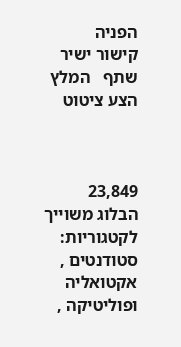הפניה   קישור ישיר   שתף   המלץ   הצע ציטוט



23,849
הבלוג משוייך לקטגוריות: סטודנטים , אקטואליה ופוליטיקה ,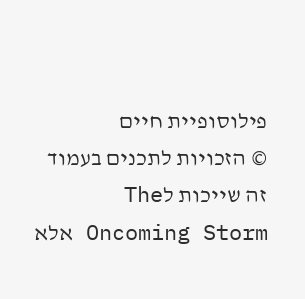פילוסופיית חיים
© הזכויות לתכנים בעמוד זה שייכות לThe Oncoming Storm אלא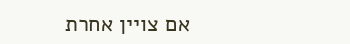אם צויין אחרת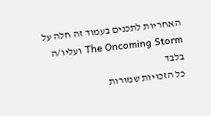האחריות לתכנים בעמוד זה חלה על The Oncoming Storm ועליו/ה בלבד
כל הזכויות שמורות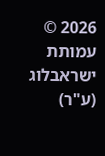2026 © עמותת ישראבלוג (ע"ר)